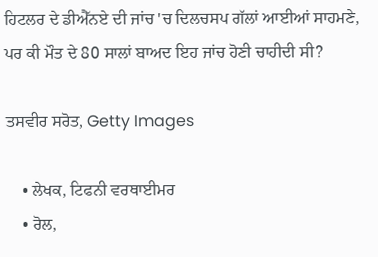ਹਿਟਲਰ ਦੇ ਡੀਐੱਨਏ ਦੀ ਜਾਂਚ 'ਚ ਦਿਲਚਸਪ ਗੱਲਾਂ ਆਈਆਂ ਸਾਹਮਣੇ, ਪਰ ਕੀ ਮੌਤ ਦੇ 80 ਸਾਲਾਂ ਬਾਅਦ ਇਹ ਜਾਂਚ ਹੋਣੀ ਚਾਹੀਦੀ ਸੀ?

ਤਸਵੀਰ ਸਰੋਤ, Getty Images

    • ਲੇਖਕ, ਟਿਫਨੀ ਵਰਥਾਈਮਰ
    • ਰੋਲ,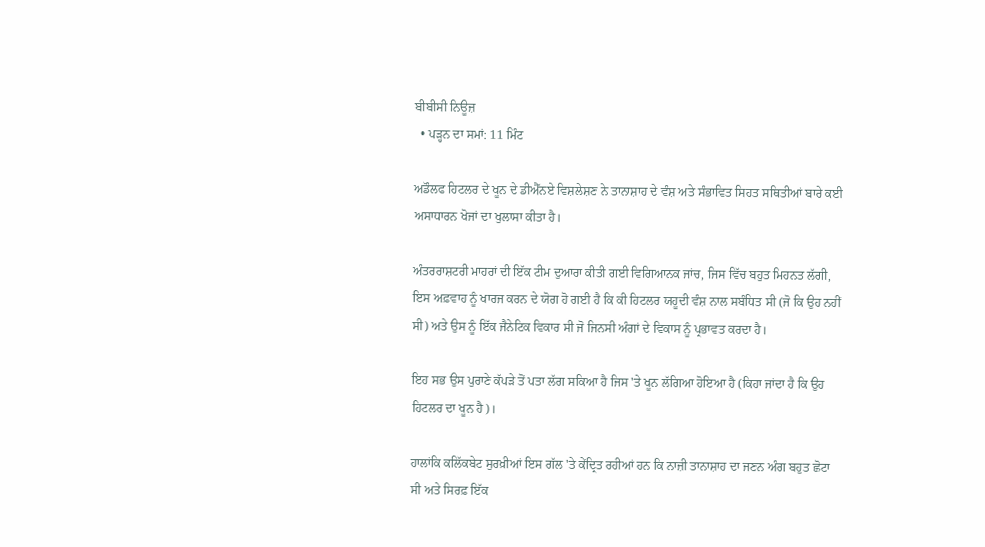ਬੀਬੀਸੀ ਨਿਊਜ਼
  • ਪੜ੍ਹਨ ਦਾ ਸਮਾਂ: 11 ਮਿੰਟ

ਅਡੌਲਫ ਹਿਟਲਰ ਦੇ ਖੂਨ ਦੇ ਡੀਐੱਨਏ ਵਿਸ਼ਲੇਸ਼ਣ ਨੇ ਤਾਨਾਸ਼ਾਹ ਦੇ ਵੰਸ਼ ਅਤੇ ਸੰਭਾਵਿਤ ਸਿਹਤ ਸਥਿਤੀਆਂ ਬਾਰੇ ਕਈ ਅਸਾਧਾਰਨ ਖੋਜਾਂ ਦਾ ਖੁਲਾਸਾ ਕੀਤਾ ਹੈ।

ਅੰਤਰਰਾਸ਼ਟਰੀ ਮਾਹਰਾਂ ਦੀ ਇੱਕ ਟੀਮ ਦੁਆਰਾ ਕੀਤੀ ਗਈ ਵਿਗਿਆਨਕ ਜਾਂਚ, ਜਿਸ ਵਿੱਚ ਬਹੁਤ ਮਿਹਨਤ ਲੱਗੀ, ਇਸ ਅਫ਼ਵਾਹ ਨੂੰ ਖਾਰਜ ਕਰਨ ਦੇ ਯੋਗ ਹੋ ਗਈ ਹੈ ਕਿ ਕੀ ਹਿਟਲਰ ਯਹੂਦੀ ਵੰਸ਼ ਨਾਲ ਸਬੰਧਿਤ ਸੀ (ਜੋ ਕਿ ਉਹ ਨਹੀਂ ਸੀ) ਅਤੇ ਉਸ ਨੂੰ ਇੱਕ ਜੈਨੇਟਿਕ ਵਿਕਾਰ ਸੀ ਜੋ ਜਿਨਸੀ ਅੰਗਾਂ ਦੇ ਵਿਕਾਸ ਨੂੰ ਪ੍ਰਭਾਵਤ ਕਰਦਾ ਹੈ।

ਇਹ ਸਭ ਉਸ ਪੁਰਾਣੇ ਕੱਪੜੇ ਤੋਂ ਪਤਾ ਲੱਗ ਸਕਿਆ ਹੈ ਜਿਸ 'ਤੇ ਖੂਨ ਲੱਗਿਆ ਹੋਇਆ ਹੈ (ਕਿਹਾ ਜਾਂਦਾ ਹੈ ਕਿ ਉਹ ਹਿਟਲਰ ਦਾ ਖੂਨ ਹੈ)।

ਹਾਲਾਂਕਿ ਕਲਿੱਕਬੇਟ ਸੁਰਖ਼ੀਆਂ ਇਸ ਗੱਲ 'ਤੇ ਕੇਂਦ੍ਰਿਤ ਰਹੀਆਂ ਹਨ ਕਿ ਨਾਜ਼ੀ ਤਾਨਾਸ਼ਾਹ ਦਾ ਜਣਨ ਅੰਗ ਬਹੁਤ ਛੋਟਾ ਸੀ ਅਤੇ ਸਿਰਫ਼ ਇੱਕ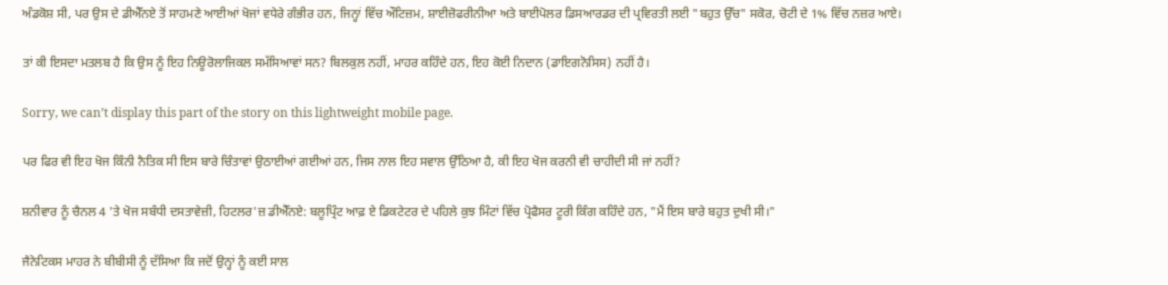ਅੰਡਕੋਸ਼ ਸੀ, ਪਰ ਉਸ ਦੇ ਡੀਐੱਨਏ ਤੋਂ ਸਾਹਮਣੇ ਆਈਆਂ ਖੋਜਾਂ ਵਧੇਰੇ ਗੰਭੀਰ ਹਨ, ਜਿਨ੍ਹਾਂ ਵਿੱਚ ਔਟਿਜ਼ਮ, ਸ਼ਾਈਜ਼ੋਫਰੀਨੀਆ ਅਤੇ ਬਾਈਪੋਲਰ ਡਿਸਆਰਡਰ ਦੀ ਪ੍ਰਵਿਰਤੀ ਲਈ "ਬਹੁਤ ਉੱਚ" ਸਕੋਰ, ਚੋਟੀ ਦੇ 1% ਵਿੱਚ ਨਜ਼ਰ ਆਏ।

ਤਾਂ ਕੀ ਇਸਦਾ ਮਤਲਬ ਹੈ ਕਿ ਉਸ ਨੂੰ ਇਹ ਨਿਊਰੋਲਾਜਿਕਲ ਸਮੱਸਿਆਵਾਂ ਸਨ? ਬਿਲਕੁਲ ਨਹੀਂ, ਮਾਹਰ ਕਹਿੰਦੇ ਹਨ, ਇਹ ਕੋਈ ਨਿਦਾਨ (ਡਾਇਗਨੋਸਿਸ) ਨਹੀਂ ਹੈ।

Sorry, we can’t display this part of the story on this lightweight mobile page.

ਪਰ ਫਿਰ ਵੀ ਇਹ ਖੋਜ ਕਿੰਨੀ ਨੈਤਿਕ ਸੀ ਇਸ ਬਾਰੇ ਚਿੰਤਾਵਾਂ ਉਠਾਈਆਂ ਗਈਆਂ ਹਨ, ਜਿਸ ਨਾਲ ਇਹ ਸਵਾਲ ਉੱਠਿਆ ਹੈ, ਕੀ ਇਹ ਖੋਜ ਕਰਨੀ ਵੀ ਚਾਹੀਦੀ ਸੀ ਜਾਂ ਨਹੀਂ?

ਸ਼ਨੀਵਾਰ ਨੂੰ ਚੈਨਲ 4 'ਤੇ ਖੋਜ ਸਬੰਧੀ ਦਸਤਾਵੇਜ਼ੀ, ਹਿਟਲਰ'ਜ਼ ਡੀਐੱਨਏ: ਬਲੂਪ੍ਰਿੰਟ ਆਫ਼ ਏ ਡਿਕਟੇਟਰ ਦੇ ਪਹਿਲੇ ਕੁਝ ਮਿੰਟਾਂ ਵਿੱਚ ਪ੍ਰੋਫੈਸਰ ਟੂਰੀ ਕਿੰਗ ਕਹਿੰਦੇ ਹਨ, "ਮੈਂ ਇਸ ਬਾਰੇ ਬਹੁਤ ਦੁਖੀ ਸੀ।"

ਜੈਨੇਟਿਕਸ ਮਾਹਰ ਨੇ ਬੀਬੀਸੀ ਨੂੰ ਦੱਸਿਆ ਕਿ ਜਦੋਂ ਉਨ੍ਹਾਂ ਨੂੰ ਕਈ ਸਾਲ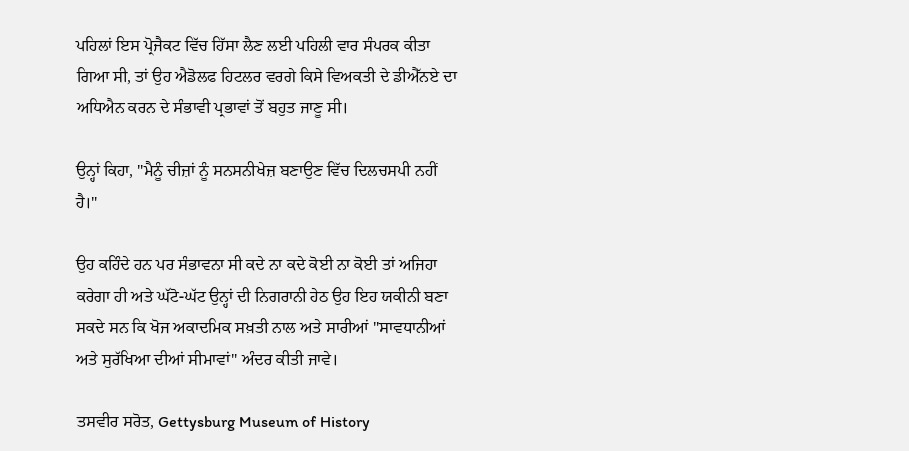ਪਹਿਲਾਂ ਇਸ ਪ੍ਰੋਜੈਕਟ ਵਿੱਚ ਹਿੱਸਾ ਲੈਣ ਲਈ ਪਹਿਲੀ ਵਾਰ ਸੰਪਰਕ ਕੀਤਾ ਗਿਆ ਸੀ, ਤਾਂ ਉਹ ਐਡੋਲਫ ਹਿਟਲਰ ਵਰਗੇ ਕਿਸੇ ਵਿਅਕਤੀ ਦੇ ਡੀਐੱਨਏ ਦਾ ਅਧਿਐਨ ਕਰਨ ਦੇ ਸੰਭਾਵੀ ਪ੍ਰਭਾਵਾਂ ਤੋਂ ਬਹੁਤ ਜਾਣੂ ਸੀ।

ਉਨ੍ਹਾਂ ਕਿਹਾ, "ਮੈਨੂੰ ਚੀਜ਼ਾਂ ਨੂੰ ਸਨਸਨੀਖੇਜ਼ ਬਣਾਉਣ ਵਿੱਚ ਦਿਲਚਸਪੀ ਨਹੀਂ ਹੈ।"

ਉਹ ਕਹਿੰਦੇ ਹਨ ਪਰ ਸੰਭਾਵਨਾ ਸੀ ਕਦੇ ਨਾ ਕਦੇ ਕੋਈ ਨਾ ਕੋਈ ਤਾਂ ਅਜਿਹਾ ਕਰੇਗਾ ਹੀ ਅਤੇ ਘੱਟੋ-ਘੱਟ ਉਨ੍ਹਾਂ ਦੀ ਨਿਗਰਾਨੀ ਹੇਠ ਉਹ ਇਹ ਯਕੀਨੀ ਬਣਾ ਸਕਦੇ ਸਨ ਕਿ ਖੋਜ ਅਕਾਦਮਿਕ ਸਖ਼ਤੀ ਨਾਲ ਅਤੇ ਸਾਰੀਆਂ "ਸਾਵਧਾਨੀਆਂ ਅਤੇ ਸੁਰੱਖਿਆ ਦੀਆਂ ਸੀਮਾਵਾਂ" ਅੰਦਰ ਕੀਤੀ ਜਾਵੇ।

ਤਸਵੀਰ ਸਰੋਤ, Gettysburg Museum of History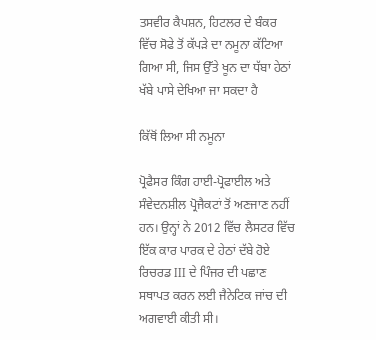ਤਸਵੀਰ ਕੈਪਸ਼ਨ, ਹਿਟਲਰ ਦੇ ਬੰਕਰ ਵਿੱਚ ਸੋਫੇ ਤੋਂ ਕੱਪੜੇ ਦਾ ਨਮੂਨਾ ਕੱਟਿਆ ਗਿਆ ਸੀ, ਜਿਸ ਉੱਤੇ ਖੂਨ ਦਾ ਧੱਬਾ ਹੇਠਾਂ ਖੱਬੇ ਪਾਸੇ ਦੇਖਿਆ ਜਾ ਸਕਦਾ ਹੈ

ਕਿੱਥੋਂ ਲਿਆ ਸੀ ਨਮੂਨਾ

ਪ੍ਰੋਫੈਸਰ ਕਿੰਗ ਹਾਈ-ਪ੍ਰੋਫਾਈਲ ਅਤੇ ਸੰਵੇਦਨਸ਼ੀਲ ਪ੍ਰੋਜੈਕਟਾਂ ਤੋਂ ਅਣਜਾਣ ਨਹੀਂ ਹਨ। ਉਨ੍ਹਾਂ ਨੇ 2012 ਵਿੱਚ ਲੈਸਟਰ ਵਿੱਚ ਇੱਕ ਕਾਰ ਪਾਰਕ ਦੇ ਹੇਠਾਂ ਦੱਬੇ ਹੋਏ ਰਿਚਰਡ III ਦੇ ਪਿੰਜਰ ਦੀ ਪਛਾਣ ਸਥਾਪਤ ਕਰਨ ਲਈ ਜੈਨੇਟਿਕ ਜਾਂਚ ਦੀ ਅਗਵਾਈ ਕੀਤੀ ਸੀ।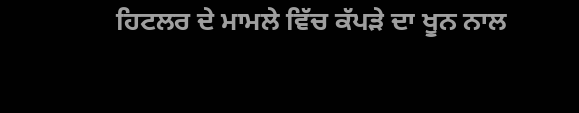ਹਿਟਲਰ ਦੇ ਮਾਮਲੇ ਵਿੱਚ ਕੱਪੜੇ ਦਾ ਖੂਨ ਨਾਲ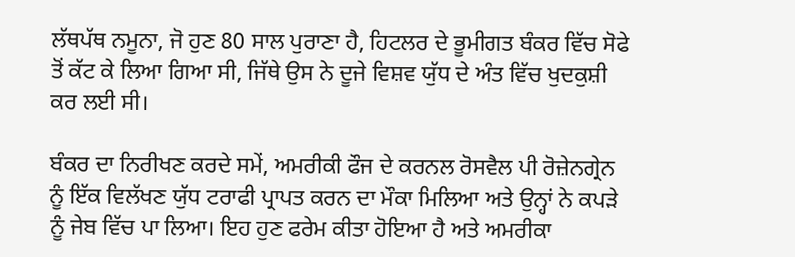ਲੱਥਪੱਥ ਨਮੂਨਾ, ਜੋ ਹੁਣ 80 ਸਾਲ ਪੁਰਾਣਾ ਹੈ, ਹਿਟਲਰ ਦੇ ਭੂਮੀਗਤ ਬੰਕਰ ਵਿੱਚ ਸੋਫੇ ਤੋਂ ਕੱਟ ਕੇ ਲਿਆ ਗਿਆ ਸੀ, ਜਿੱਥੇ ਉਸ ਨੇ ਦੂਜੇ ਵਿਸ਼ਵ ਯੁੱਧ ਦੇ ਅੰਤ ਵਿੱਚ ਖੁਦਕੁਸ਼ੀ ਕਰ ਲਈ ਸੀ।

ਬੰਕਰ ਦਾ ਨਿਰੀਖਣ ਕਰਦੇ ਸਮੇਂ, ਅਮਰੀਕੀ ਫੌਜ ਦੇ ਕਰਨਲ ਰੋਸਵੈਲ ਪੀ ਰੋਜ਼ੇਨਗ੍ਰੇਨ ਨੂੰ ਇੱਕ ਵਿਲੱਖਣ ਯੁੱਧ ਟਰਾਫੀ ਪ੍ਰਾਪਤ ਕਰਨ ਦਾ ਮੌਕਾ ਮਿਲਿਆ ਅਤੇ ਉਨ੍ਹਾਂ ਨੇ ਕਪੜੇ ਨੂੰ ਜੇਬ ਵਿੱਚ ਪਾ ਲਿਆ। ਇਹ ਹੁਣ ਫਰੇਮ ਕੀਤਾ ਹੋਇਆ ਹੈ ਅਤੇ ਅਮਰੀਕਾ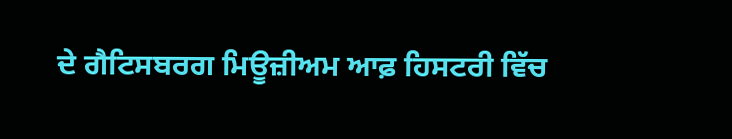ਦੇ ਗੈਟਿਸਬਰਗ ਮਿਊਜ਼ੀਅਮ ਆਫ਼ ਹਿਸਟਰੀ ਵਿੱਚ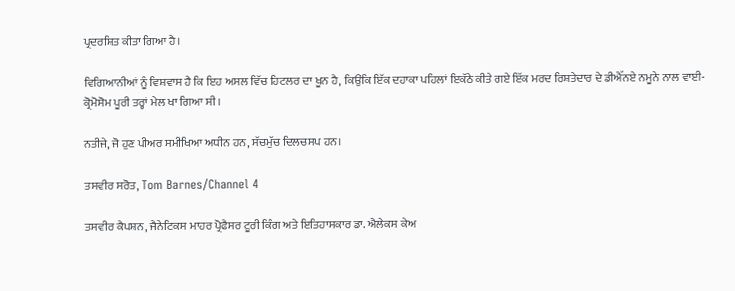ਪ੍ਰਦਰਸ਼ਿਤ ਕੀਤਾ ਗਿਆ ਹੈ।

ਵਿਗਿਆਨੀਆਂ ਨੂੰ ਵਿਸ਼ਵਾਸ ਹੈ ਕਿ ਇਹ ਅਸਲ ਵਿੱਚ ਹਿਟਲਰ ਦਾ ਖੂਨ ਹੈ, ਕਿਉਂਕਿ ਇੱਕ ਦਹਾਕਾ ਪਹਿਲਾਂ ਇਕੱਠੇ ਕੀਤੇ ਗਏ ਇੱਕ ਮਰਦ ਰਿਸ਼ਤੇਦਾਰ ਦੇ ਡੀਐੱਨਏ ਨਮੂਨੇ ਨਾਲ ਵਾਈ-ਕ੍ਰੋਮੋਸੋਮ ਪੂਰੀ ਤਰ੍ਹਾਂ ਮੇਲ ਖਾ ਗਿਆ ਸੀ।

ਨਤੀਜੇ, ਜੋ ਹੁਣ ਪੀਅਰ ਸਮੀਖਿਆ ਅਧੀਨ ਹਨ, ਸੱਚਮੁੱਚ ਦਿਲਚਸਪ ਹਨ।

ਤਸਵੀਰ ਸਰੋਤ, Tom Barnes/Channel 4

ਤਸਵੀਰ ਕੈਪਸ਼ਨ, ਜੈਨੇਟਿਕਸ ਮਾਹਰ ਪ੍ਰੋਫੈਸਰ ਟੂਰੀ ਕਿੰਗ ਅਤੇ ਇਤਿਹਾਸਕਾਰ ਡਾ. ਐਲੇਕਸ ਕੇਅ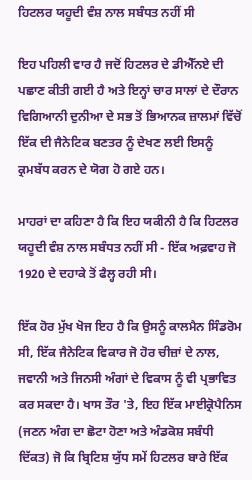ਹਿਟਲਰ ਯਹੂਦੀ ਵੰਸ਼ ਨਾਲ ਸਬੰਧਤ ਨਹੀਂ ਸੀ

ਇਹ ਪਹਿਲੀ ਵਾਰ ਹੈ ਜਦੋਂ ਹਿਟਲਰ ਦੇ ਡੀਐੱਨਏ ਦੀ ਪਛਾਣ ਕੀਤੀ ਗਈ ਹੈ ਅਤੇ ਇਨ੍ਹਾਂ ਚਾਰ ਸਾਲਾਂ ਦੇ ਦੌਰਾਨ ਵਿਗਿਆਨੀ ਦੁਨੀਆ ਦੇ ਸਭ ਤੋਂ ਭਿਆਨਕ ਜ਼ਾਲਮਾਂ ਵਿੱਚੋਂ ਇੱਕ ਦੀ ਜੈਨੇਟਿਕ ਬਣਤਰ ਨੂੰ ਦੇਖਣ ਲਈ ਇਸਨੂੰ ਕ੍ਰਮਬੱਧ ਕਰਨ ਦੇ ਯੋਗ ਹੋ ਗਏ ਹਨ।

ਮਾਹਰਾਂ ਦਾ ਕਹਿਣਾ ਹੈ ਕਿ ਇਹ ਯਕੀਨੀ ਹੈ ਕਿ ਹਿਟਲਰ ਯਹੂਦੀ ਵੰਸ਼ ਨਾਲ ਸਬੰਧਤ ਨਹੀਂ ਸੀ - ਇੱਕ ਅਫ਼ਵਾਹ ਜੋ 1920 ਦੇ ਦਹਾਕੇ ਤੋਂ ਫੈਲ੍ਹ ਰਹੀ ਸੀ।

ਇੱਕ ਹੋਰ ਮੁੱਖ ਖੋਜ ਇਹ ਹੈ ਕਿ ਉਸਨੂੰ ਕਾਲਮੈਨ ਸਿੰਡਰੋਮ ਸੀ, ਇੱਕ ਜੈਨੇਟਿਕ ਵਿਕਾਰ ਜੋ ਹੋਰ ਚੀਜ਼ਾਂ ਦੇ ਨਾਲ, ਜਵਾਨੀ ਅਤੇ ਜਿਨਸੀ ਅੰਗਾਂ ਦੇ ਵਿਕਾਸ ਨੂੰ ਵੀ ਪ੍ਰਭਾਵਿਤ ਕਰ ਸਕਦਾ ਹੈ। ਖਾਸ ਤੌਰ 'ਤੇ, ਇਹ ਇੱਕ ਮਾਈਕ੍ਰੋਪੈਨਿਸ (ਜਣਨ ਅੰਗ ਦਾ ਛੋਟਾ ਹੋਣਾ ਅਤੇ ਅੰਡਕੋਸ਼ ਸਬੰਧੀ ਦਿੱਕਤ) ਜੋ ਕਿ ਬ੍ਰਿਟਿਸ਼ ਯੁੱਧ ਸਮੇਂ ਹਿਟਲਰ ਬਾਰੇ ਇੱਕ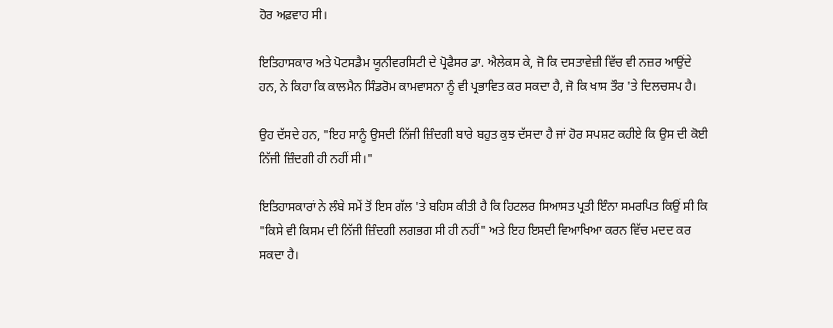ਹੋਰ ਅਫ਼ਵਾਹ ਸੀ।

ਇਤਿਹਾਸਕਾਰ ਅਤੇ ਪੋਟਸਡੈਮ ਯੂਨੀਵਰਸਿਟੀ ਦੇ ਪ੍ਰੋਫੈਸਰ ਡਾ. ਐਲੇਕਸ ਕੇ, ਜੋ ਕਿ ਦਸਤਾਵੇਜ਼ੀ ਵਿੱਚ ਵੀ ਨਜ਼ਰ ਆਉਂਦੇ ਹਨ, ਨੇ ਕਿਹਾ ਕਿ ਕਾਲਮੈਨ ਸਿੰਡਰੋਮ ਕਾਮਵਾਸਨਾ ਨੂੰ ਵੀ ਪ੍ਰਭਾਵਿਤ ਕਰ ਸਕਦਾ ਹੈ, ਜੋ ਕਿ ਖਾਸ ਤੌਰ 'ਤੇ ਦਿਲਚਸਪ ਹੈ।

ਉਹ ਦੱਸਦੇ ਹਨ, "ਇਹ ਸਾਨੂੰ ਉਸਦੀ ਨਿੱਜੀ ਜ਼ਿੰਦਗੀ ਬਾਰੇ ਬਹੁਤ ਕੁਝ ਦੱਸਦਾ ਹੈ ਜਾਂ ਹੋਰ ਸਪਸ਼ਟ ਕਹੀਏ ਕਿ ਉਸ ਦੀ ਕੋਈ ਨਿੱਜੀ ਜ਼ਿੰਦਗੀ ਹੀ ਨਹੀਂ ਸੀ।"

ਇਤਿਹਾਸਕਾਰਾਂ ਨੇ ਲੰਬੇ ਸਮੇਂ ਤੋਂ ਇਸ ਗੱਲ 'ਤੇ ਬਹਿਸ ਕੀਤੀ ਹੈ ਕਿ ਹਿਟਲਰ ਸਿਆਸਤ ਪ੍ਰਤੀ ਇੰਨਾ ਸਮਰਪਿਤ ਕਿਉਂ ਸੀ ਕਿ "ਕਿਸੇ ਵੀ ਕਿਸਮ ਦੀ ਨਿੱਜੀ ਜ਼ਿੰਦਗੀ ਲਗਭਗ ਸੀ ਹੀ ਨਹੀਂ" ਅਤੇ ਇਹ ਇਸਦੀ ਵਿਆਖਿਆ ਕਰਨ ਵਿੱਚ ਮਦਦ ਕਰ ਸਕਦਾ ਹੈ।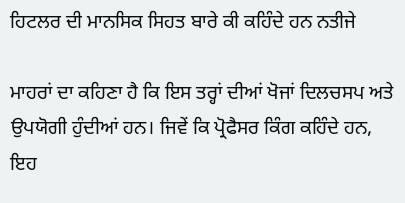ਹਿਟਲਰ ਦੀ ਮਾਨਸਿਕ ਸਿਹਤ ਬਾਰੇ ਕੀ ਕਹਿੰਦੇ ਹਨ ਨਤੀਜੇ

ਮਾਹਰਾਂ ਦਾ ਕਹਿਣਾ ਹੈ ਕਿ ਇਸ ਤਰ੍ਹਾਂ ਦੀਆਂ ਖੋਜਾਂ ਦਿਲਚਸਪ ਅਤੇ ਉਪਯੋਗੀ ਹੁੰਦੀਆਂ ਹਨ। ਜਿਵੇਂ ਕਿ ਪ੍ਰੋਫੈਸਰ ਕਿੰਗ ਕਹਿੰਦੇ ਹਨ, ਇਹ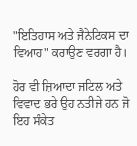"ਇਤਿਹਾਸ ਅਤੇ ਜੈਨੇਟਿਕਸ ਦਾ ਵਿਆਹ" ਕਰਾਉਣ ਵਰਗਾ ਹੈ।

ਹੋਰ ਵੀ ਜ਼ਿਆਦਾ ਜਟਿਲ ਅਤੇ ਵਿਵਾਦ ਭਰੇ ਉਹ ਨਤੀਜੇ ਹਨ ਜੋ ਇਹ ਸੰਕੇਤ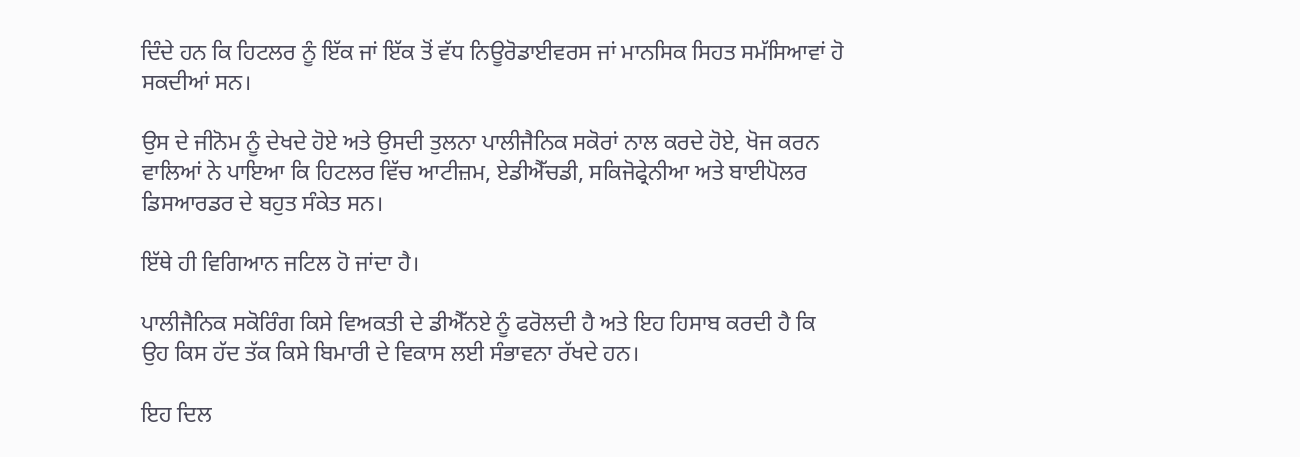ਦਿੰਦੇ ਹਨ ਕਿ ਹਿਟਲਰ ਨੂੰ ਇੱਕ ਜਾਂ ਇੱਕ ਤੋਂ ਵੱਧ ਨਿਊਰੋਡਾਈਵਰਸ ਜਾਂ ਮਾਨਸਿਕ ਸਿਹਤ ਸਮੱਸਿਆਵਾਂ ਹੋ ਸਕਦੀਆਂ ਸਨ।

ਉਸ ਦੇ ਜੀਨੋਮ ਨੂੰ ਦੇਖਦੇ ਹੋਏ ਅਤੇ ਉਸਦੀ ਤੁਲਨਾ ਪਾਲੀਜੈਨਿਕ ਸਕੋਰਾਂ ਨਾਲ ਕਰਦੇ ਹੋਏ, ਖੋਜ ਕਰਨ ਵਾਲਿਆਂ ਨੇ ਪਾਇਆ ਕਿ ਹਿਟਲਰ ਵਿੱਚ ਆਟੀਜ਼ਮ, ਏਡੀਐੱਚਡੀ, ਸਕਿਜੋਫ੍ਰੇਨੀਆ ਅਤੇ ਬਾਈਪੋਲਰ ਡਿਸਆਰਡਰ ਦੇ ਬਹੁਤ ਸੰਕੇਤ ਸਨ।

ਇੱਥੇ ਹੀ ਵਿਗਿਆਨ ਜਟਿਲ ਹੋ ਜਾਂਦਾ ਹੈ।

ਪਾਲੀਜੈਨਿਕ ਸਕੋਰਿੰਗ ਕਿਸੇ ਵਿਅਕਤੀ ਦੇ ਡੀਐੱਨਏ ਨੂੰ ਫਰੋਲਦੀ ਹੈ ਅਤੇ ਇਹ ਹਿਸਾਬ ਕਰਦੀ ਹੈ ਕਿ ਉਹ ਕਿਸ ਹੱਦ ਤੱਕ ਕਿਸੇ ਬਿਮਾਰੀ ਦੇ ਵਿਕਾਸ ਲਈ ਸੰਭਾਵਨਾ ਰੱਖਦੇ ਹਨ।

ਇਹ ਦਿਲ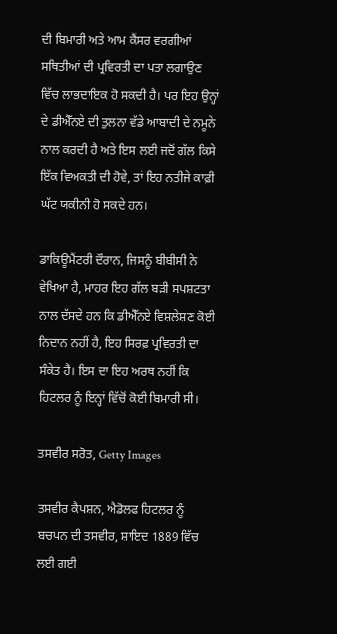ਦੀ ਬਿਮਾਰੀ ਅਤੇ ਆਮ ਕੈਂਸਰ ਵਰਗੀਆਂ ਸਥਿਤੀਆਂ ਦੀ ਪ੍ਰਵਿਰਤੀ ਦਾ ਪਤਾ ਲਗਾਉਣ ਵਿੱਚ ਲਾਭਦਾਇਕ ਹੋ ਸਕਦੀ ਹੈ। ਪਰ ਇਹ ਉਨ੍ਹਾਂ ਦੇ ਡੀਐੱਨਏ ਦੀ ਤੁਲਨਾ ਵੱਡੇ ਆਬਾਦੀ ਦੇ ਨਮੂਨੇ ਨਾਲ ਕਰਦੀ ਹੈ ਅਤੇ ਇਸ ਲਈ ਜਦੋਂ ਗੱਲ ਕਿਸੇ ਇੱਕ ਵਿਅਕਤੀ ਦੀ ਹੋਵੇ, ਤਾਂ ਇਹ ਨਤੀਜੇ ਕਾਫ਼ੀ ਘੱਟ ਯਕੀਨੀ ਹੋ ਸਕਦੇ ਹਨ।

ਡਾਕਿਊਮੈਂਟਰੀ ਦੌਰਾਨ, ਜਿਸਨੂੰ ਬੀਬੀਸੀ ਨੇ ਵੇਖਿਆ ਹੈ, ਮਾਹਰ ਇਹ ਗੱਲ ਬੜੀ ਸਪਸ਼ਟਤਾ ਨਾਲ ਦੱਸਦੇ ਹਨ ਕਿ ਡੀਐੱਨਏ ਵਿਸ਼ਲੇਸ਼ਣ ਕੋਈ ਨਿਦਾਨ ਨਹੀਂ ਹੈ, ਇਹ ਸਿਰਫ਼ ਪ੍ਰਵਿਰਤੀ ਦਾ ਸੰਕੇਤ ਹੈ। ਇਸ ਦਾ ਇਹ ਅਰਥ ਨਹੀਂ ਕਿ ਹਿਟਲਰ ਨੂੰ ਇਨ੍ਹਾਂ ਵਿੱਚੋਂ ਕੋਈ ਬਿਮਾਰੀ ਸੀ।

ਤਸਵੀਰ ਸਰੋਤ, Getty Images

ਤਸਵੀਰ ਕੈਪਸ਼ਨ, ਐਡੋਲਫ ਹਿਟਲਰ ਨੂੰ ਬਚਪਨ ਦੀ ਤਸਵੀਰ, ਸ਼ਾਇਦ 1889 ਵਿੱਚ ਲਈ ਗਈ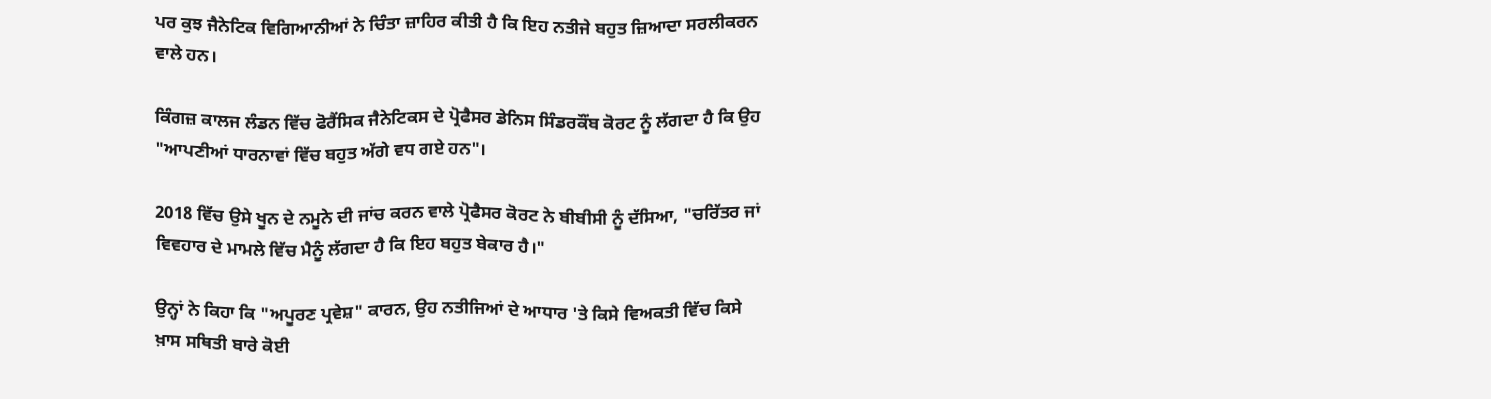ਪਰ ਕੁਝ ਜੈਨੇਟਿਕ ਵਿਗਿਆਨੀਆਂ ਨੇ ਚਿੰਤਾ ਜ਼ਾਹਿਰ ਕੀਤੀ ਹੈ ਕਿ ਇਹ ਨਤੀਜੇ ਬਹੁਤ ਜ਼ਿਆਦਾ ਸਰਲੀਕਰਨ ਵਾਲੇ ਹਨ।

ਕਿੰਗਜ਼ ਕਾਲਜ ਲੰਡਨ ਵਿੱਚ ਫੋਰੈਂਸਿਕ ਜੈਨੇਟਿਕਸ ਦੇ ਪ੍ਰੋਫੈਸਰ ਡੇਨਿਸ ਸਿੰਡਰਕੌਂਬ ਕੋਰਟ ਨੂੰ ਲੱਗਦਾ ਹੈ ਕਿ ਉਹ "ਆਪਣੀਆਂ ਧਾਰਨਾਵਾਂ ਵਿੱਚ ਬਹੁਤ ਅੱਗੇ ਵਧ ਗਏ ਹਨ"।

2018 ਵਿੱਚ ਉਸੇ ਖੂਨ ਦੇ ਨਮੂਨੇ ਦੀ ਜਾਂਚ ਕਰਨ ਵਾਲੇ ਪ੍ਰੋਫੈਸਰ ਕੋਰਟ ਨੇ ਬੀਬੀਸੀ ਨੂੰ ਦੱਸਿਆ, "ਚਰਿੱਤਰ ਜਾਂ ਵਿਵਹਾਰ ਦੇ ਮਾਮਲੇ ਵਿੱਚ ਮੈਨੂੰ ਲੱਗਦਾ ਹੈ ਕਿ ਇਹ ਬਹੁਤ ਬੇਕਾਰ ਹੈ।"

ਉਨ੍ਹਾਂ ਨੇ ਕਿਹਾ ਕਿ "ਅਪੂਰਣ ਪ੍ਰਵੇਸ਼" ਕਾਰਨ, ਉਹ ਨਤੀਜਿਆਂ ਦੇ ਆਧਾਰ 'ਤੇ ਕਿਸੇ ਵਿਅਕਤੀ ਵਿੱਚ ਕਿਸੇ ਖ਼ਾਸ ਸਥਿਤੀ ਬਾਰੇ ਕੋਈ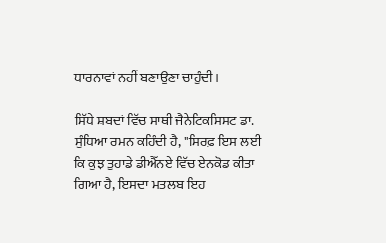ਧਾਰਨਾਵਾਂ ਨਹੀਂ ਬਣਾਉਣਾ ਚਾਹੁੰਦੀ।

ਸਿੱਧੇ ਸ਼ਬਦਾਂ ਵਿੱਚ ਸਾਥੀ ਜੈਨੇਟਿਕਸਿਸਟ ਡਾ. ਸੁੰਧਿਆ ਰਮਨ ਕਹਿੰਦੀ ਹੈ, "ਸਿਰਫ਼ ਇਸ ਲਈ ਕਿ ਕੁਝ ਤੁਹਾਡੇ ਡੀਐੱਨਏ ਵਿੱਚ ਏਨਕੋਡ ਕੀਤਾ ਗਿਆ ਹੈ, ਇਸਦਾ ਮਤਲਬ ਇਹ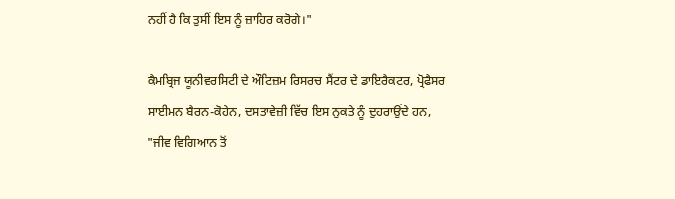ਨਹੀਂ ਹੈ ਕਿ ਤੁਸੀਂ ਇਸ ਨੂੰ ਜ਼ਾਹਿਰ ਕਰੋਗੇ।"

ਕੈਮਬ੍ਰਿਜ ਯੂਨੀਵਰਸਿਟੀ ਦੇ ਔਟਿਜ਼ਮ ਰਿਸਰਚ ਸੈਂਟਰ ਦੇ ਡਾਇਰੈਕਟਰ, ਪ੍ਰੋਫੈਸਰ ਸਾਈਮਨ ਬੈਰਨ-ਕੋਹੇਨ, ਦਸਤਾਵੇਜ਼ੀ ਵਿੱਚ ਇਸ ਨੁਕਤੇ ਨੂੰ ਦੁਹਰਾਉਂਦੇ ਹਨ, "ਜੀਵ ਵਿਗਿਆਨ ਤੋਂ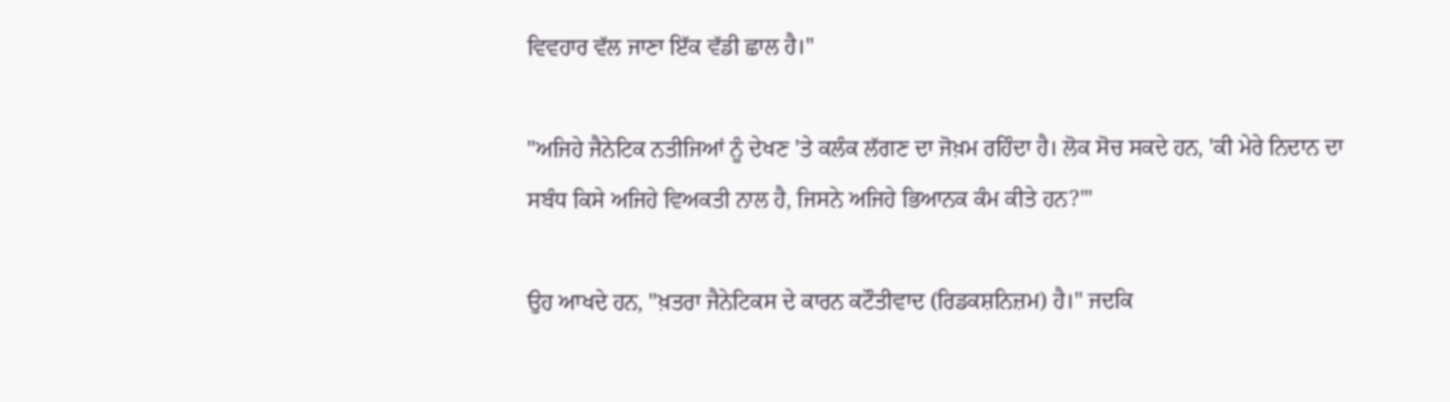ਵਿਵਹਾਰ ਵੱਲ ਜਾਣਾ ਇੱਕ ਵੱਡੀ ਛਾਲ ਹੈ।"

"ਅਜਿਹੇ ਜੈਨੇਟਿਕ ਨਤੀਜਿਆਂ ਨੂੰ ਦੇਖਣ 'ਤੇ ਕਲੰਕ ਲੱਗਣ ਦਾ ਜੋਖ਼ਮ ਰਹਿੰਦਾ ਹੈ। ਲੋਕ ਸੋਚ ਸਕਦੇ ਹਨ, 'ਕੀ ਮੇਰੇ ਨਿਦਾਨ ਦਾ ਸਬੰਧ ਕਿਸੇ ਅਜਿਹੇ ਵਿਅਕਤੀ ਨਾਲ ਹੈ, ਜਿਸਨੇ ਅਜਿਹੇ ਭਿਆਨਕ ਕੰਮ ਕੀਤੇ ਹਨ?'"

ਉਹ ਆਖਦੇ ਹਨ, "ਖ਼ਤਰਾ ਜੈਨੇਟਿਕਸ ਦੇ ਕਾਰਨ ਕਟੌਤੀਵਾਦ (ਰਿਡਕਸ਼ਨਿਜ਼ਮ) ਹੈ।" ਜਦਕਿ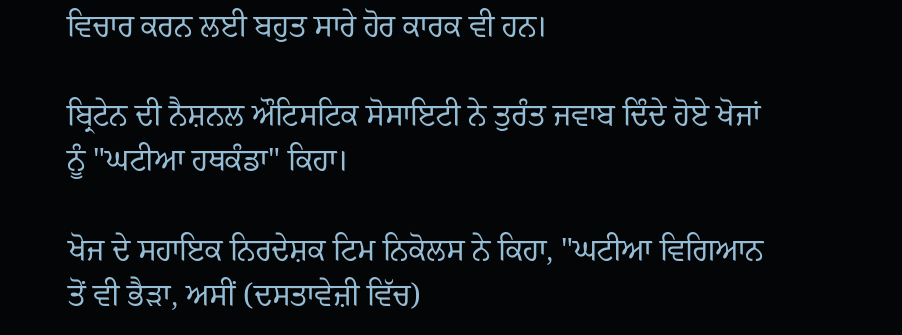ਵਿਚਾਰ ਕਰਨ ਲਈ ਬਹੁਤ ਸਾਰੇ ਹੋਰ ਕਾਰਕ ਵੀ ਹਨ।

ਬ੍ਰਿਟੇਨ ਦੀ ਨੈਸ਼ਨਲ ਔਟਿਸਟਿਕ ਸੋਸਾਇਟੀ ਨੇ ਤੁਰੰਤ ਜਵਾਬ ਦਿੰਦੇ ਹੋਏ ਖੋਜਾਂ ਨੂੰ "ਘਟੀਆ ਹਥਕੰਡਾ" ਕਿਹਾ।

ਖੋਜ ਦੇ ਸਹਾਇਕ ਨਿਰਦੇਸ਼ਕ ਟਿਮ ਨਿਕੋਲਸ ਨੇ ਕਿਹਾ, "ਘਟੀਆ ਵਿਗਿਆਨ ਤੋਂ ਵੀ ਭੈੜਾ, ਅਸੀਂ (ਦਸਤਾਵੇਜ਼ੀ ਵਿੱਚ)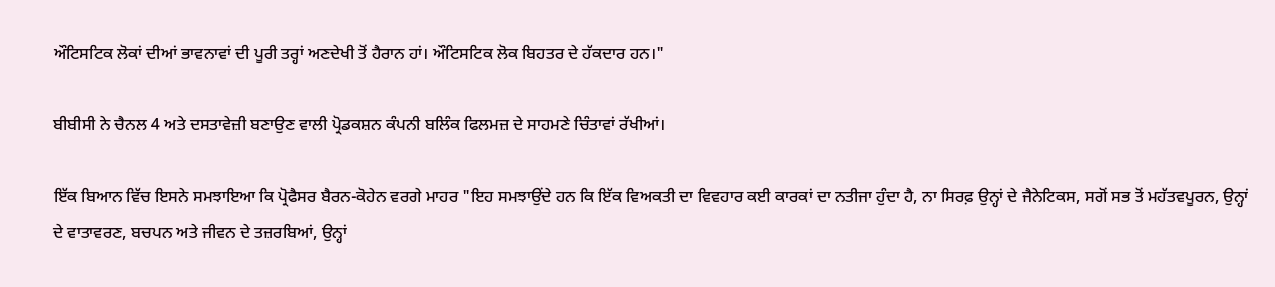ਔਟਿਸਟਿਕ ਲੋਕਾਂ ਦੀਆਂ ਭਾਵਨਾਵਾਂ ਦੀ ਪੂਰੀ ਤਰ੍ਹਾਂ ਅਣਦੇਖੀ ਤੋਂ ਹੈਰਾਨ ਹਾਂ। ਔਟਿਸਟਿਕ ਲੋਕ ਬਿਹਤਰ ਦੇ ਹੱਕਦਾਰ ਹਨ।"

ਬੀਬੀਸੀ ਨੇ ਚੈਨਲ 4 ਅਤੇ ਦਸਤਾਵੇਜ਼ੀ ਬਣਾਉਣ ਵਾਲੀ ਪ੍ਰੋਡਕਸ਼ਨ ਕੰਪਨੀ ਬਲਿੰਕ ਫਿਲਮਜ਼ ਦੇ ਸਾਹਮਣੇ ਚਿੰਤਾਵਾਂ ਰੱਖੀਆਂ।

ਇੱਕ ਬਿਆਨ ਵਿੱਚ ਇਸਨੇ ਸਮਝਾਇਆ ਕਿ ਪ੍ਰੋਫੈਸਰ ਬੈਰਨ-ਕੋਹੇਨ ਵਰਗੇ ਮਾਹਰ "ਇਹ ਸਮਝਾਉਂਦੇ ਹਨ ਕਿ ਇੱਕ ਵਿਅਕਤੀ ਦਾ ਵਿਵਹਾਰ ਕਈ ਕਾਰਕਾਂ ਦਾ ਨਤੀਜਾ ਹੁੰਦਾ ਹੈ, ਨਾ ਸਿਰਫ਼ ਉਨ੍ਹਾਂ ਦੇ ਜੈਨੇਟਿਕਸ, ਸਗੋਂ ਸਭ ਤੋਂ ਮਹੱਤਵਪੂਰਨ, ਉਨ੍ਹਾਂ ਦੇ ਵਾਤਾਵਰਣ, ਬਚਪਨ ਅਤੇ ਜੀਵਨ ਦੇ ਤਜ਼ਰਬਿਆਂ, ਉਨ੍ਹਾਂ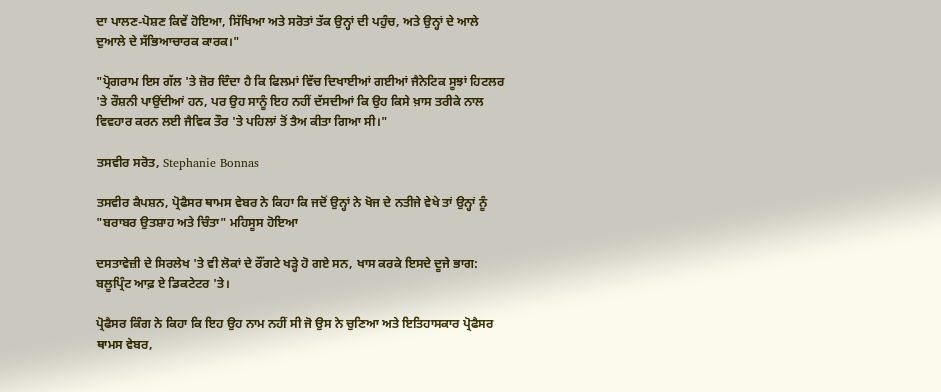ਦਾ ਪਾਲਣ-ਪੋਸ਼ਣ ਕਿਵੇਂ ਹੋਇਆ, ਸਿੱਖਿਆ ਅਤੇ ਸਰੋਤਾਂ ਤੱਕ ਉਨ੍ਹਾਂ ਦੀ ਪਹੁੰਚ, ਅਤੇ ਉਨ੍ਹਾਂ ਦੇ ਆਲੇ ਦੁਆਲੇ ਦੇ ਸੱਭਿਆਚਾਰਕ ਕਾਰਕ।"

"ਪ੍ਰੋਗਰਾਮ ਇਸ ਗੱਲ 'ਤੇ ਜ਼ੋਰ ਦਿੰਦਾ ਹੈ ਕਿ ਫਿਲਮਾਂ ਵਿੱਚ ਦਿਖਾਈਆਂ ਗਈਆਂ ਜੈਨੇਟਿਕ ਸੂਝਾਂ ਹਿਟਲਰ 'ਤੇ ਰੌਸ਼ਨੀ ਪਾਉਂਦੀਆਂ ਹਨ, ਪਰ ਉਹ ਸਾਨੂੰ ਇਹ ਨਹੀਂ ਦੱਸਦੀਆਂ ਕਿ ਉਹ ਕਿਸੇ ਖ਼ਾਸ ਤਰੀਕੇ ਨਾਲ ਵਿਵਹਾਰ ਕਰਨ ਲਈ ਜੈਵਿਕ ਤੌਰ 'ਤੇ ਪਹਿਲਾਂ ਤੋਂ ਤੈਅ ਕੀਤਾ ਗਿਆ ਸੀ।"

ਤਸਵੀਰ ਸਰੋਤ, Stephanie Bonnas

ਤਸਵੀਰ ਕੈਪਸ਼ਨ, ਪ੍ਰੋਫੈਸਰ ਥਾਮਸ ਵੇਬਰ ਨੇ ਕਿਹਾ ਕਿ ਜਦੋਂ ਉਨ੍ਹਾਂ ਨੇ ਖੋਜ ਦੇ ਨਤੀਜੇ ਵੇਖੇ ਤਾਂ ਉਨ੍ਹਾਂ ਨੂੰ "ਬਰਾਬਰ ਉਤਸ਼ਾਹ ਅਤੇ ਚਿੰਤਾ" ਮਹਿਸੂਸ ਹੋਇਆ

ਦਸਤਾਵੇਜ਼ੀ ਦੇ ਸਿਰਲੇਖ 'ਤੇ ਵੀ ਲੋਕਾਂ ਦੇ ਰੌਂਗਟੇ ਖੜ੍ਹੇ ਹੋ ਗਏ ਸਨ, ਖਾਸ ਕਰਕੇ ਇਸਦੇ ਦੂਜੇ ਭਾਗ: ਬਲੂਪ੍ਰਿੰਟ ਆਫ਼ ਏ ਡਿਕਟੇਟਰ 'ਤੇ।

ਪ੍ਰੋਫੈਸਰ ਕਿੰਗ ਨੇ ਕਿਹਾ ਕਿ ਇਹ ਉਹ ਨਾਮ ਨਹੀਂ ਸੀ ਜੋ ਉਸ ਨੇ ਚੁਣਿਆ ਅਤੇ ਇਤਿਹਾਸਕਾਰ ਪ੍ਰੋਫੈਸਰ ਥਾਮਸ ਵੇਬਰ,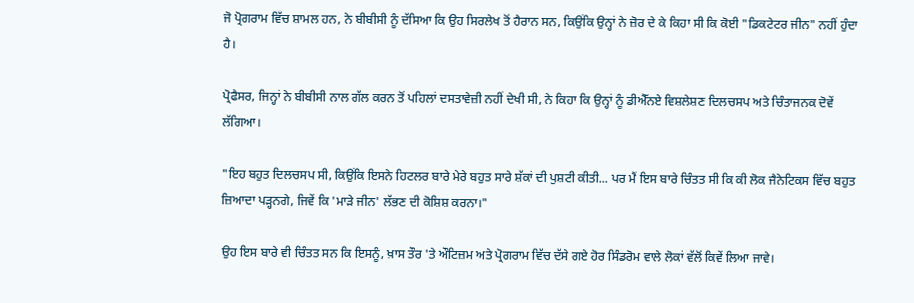ਜੋ ਪ੍ਰੋਗਰਾਮ ਵਿੱਚ ਸ਼ਾਮਲ ਹਨ, ਨੇ ਬੀਬੀਸੀ ਨੂੰ ਦੱਸਿਆ ਕਿ ਉਹ ਸਿਰਲੇਖ ਤੋਂ ਹੈਰਾਨ ਸਨ, ਕਿਉਂਕਿ ਉਨ੍ਹਾਂ ਨੇ ਜ਼ੋਰ ਦੇ ਕੇ ਕਿਹਾ ਸੀ ਕਿ ਕੋਈ "ਡਿਕਟੇਟਰ ਜੀਨ" ਨਹੀਂ ਹੁੰਦਾ ਹੈ।

ਪ੍ਰੋਫੈਸਰ, ਜਿਨ੍ਹਾਂ ਨੇ ਬੀਬੀਸੀ ਨਾਲ ਗੱਲ ਕਰਨ ਤੋਂ ਪਹਿਲਾਂ ਦਸਤਾਵੇਜ਼ੀ ਨਹੀਂ ਦੇਖੀ ਸੀ, ਨੇ ਕਿਹਾ ਕਿ ਉਨ੍ਹਾਂ ਨੂੰ ਡੀਐੱਨਏ ਵਿਸ਼ਲੇਸ਼ਣ ਦਿਲਚਸਪ ਅਤੇ ਚਿੰਤਾਜਨਕ ਦੋਵੇਂ ਲੱਗਿਆ।

"ਇਹ ਬਹੁਤ ਦਿਲਚਸਪ ਸੀ, ਕਿਉਂਕਿ ਇਸਨੇ ਹਿਟਲਰ ਬਾਰੇ ਮੇਰੇ ਬਹੁਤ ਸਾਰੇ ਸ਼ੱਕਾਂ ਦੀ ਪੁਸ਼ਟੀ ਕੀਤੀ... ਪਰ ਮੈਂ ਇਸ ਬਾਰੇ ਚਿੰਤਤ ਸੀ ਕਿ ਕੀ ਲੋਕ ਜੈਨੇਟਿਕਸ ਵਿੱਚ ਬਹੁਤ ਜ਼ਿਆਦਾ ਪੜ੍ਹਨਗੇ, ਜਿਵੇਂ ਕਿ 'ਮਾੜੇ ਜੀਨ' ਲੱਭਣ ਦੀ ਕੋਸ਼ਿਸ਼ ਕਰਨਾ।"

ਉਹ ਇਸ ਬਾਰੇ ਵੀ ਚਿੰਤਤ ਸਨ ਕਿ ਇਸਨੂੰ, ਖ਼ਾਸ ਤੌਰ 'ਤੇ ਔਟਿਜ਼ਮ ਅਤੇ ਪ੍ਰੋਗਰਾਮ ਵਿੱਚ ਦੱਸੇ ਗਏ ਹੋਰ ਸਿੰਡਰੋਮ ਵਾਲੇ ਲੋਕਾਂ ਵੱਲੋਂ ਕਿਵੇਂ ਲਿਆ ਜਾਵੇ।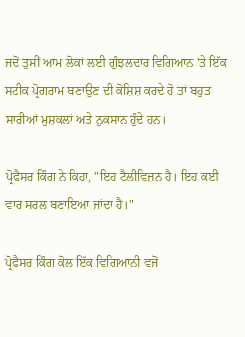ਜਦੋਂ ਤੁਸੀਂ ਆਮ ਲੋਕਾਂ ਲਈ ਗੁੰਝਲਦਾਰ ਵਿਗਿਆਨ 'ਤੇ ਇੱਕ ਸਟੀਕ ਪ੍ਰੋਗਰਾਮ ਬਣਾਉਣ ਦੀ ਕੋਸ਼ਿਸ਼ ਕਰਦੇ ਹੋ ਤਾਂ ਬਹੁਤ ਸਾਰੀਆਂ ਮੁਸ਼ਕਲਾਂ ਅਤੇ ਨੁਕਸਾਨ ਹੁੰਦੇ ਹਨ।

ਪ੍ਰੋਫੈਸਰ ਕਿੰਗ ਨੇ ਕਿਹਾ, "ਇਹ ਟੈਲੀਵਿਜ਼ਨ ਹੈ। ਇਹ ਕਈ ਵਾਰ ਸਰਲ ਬਣਾਇਆ ਜਾਂਦਾ ਹੈ।"

ਪ੍ਰੋਫੈਸਰ ਕਿੰਗ ਕੋਲ ਇੱਕ ਵਿਗਿਆਨੀ ਵਜੋਂ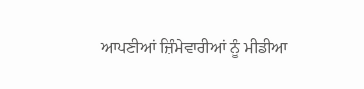ਆਪਣੀਆਂ ਜ਼ਿੰਮੇਵਾਰੀਆਂ ਨੂੰ ਮੀਡੀਆ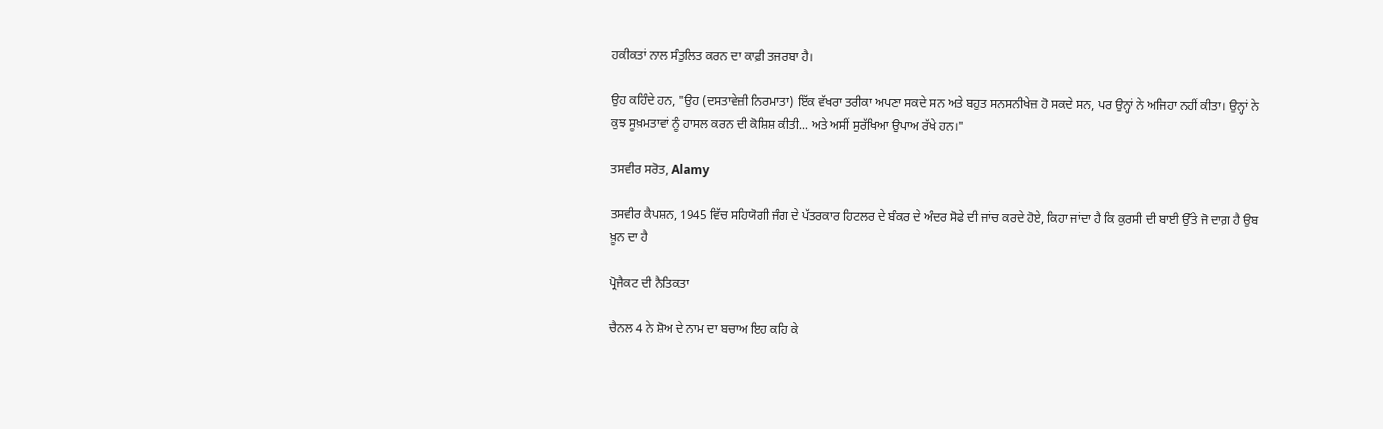ਹਕੀਕਤਾਂ ਨਾਲ ਸੰਤੁਲਿਤ ਕਰਨ ਦਾ ਕਾਫ਼ੀ ਤਜਰਬਾ ਹੈ।

ਉਹ ਕਹਿੰਦੇ ਹਨ, "ਉਹ (ਦਸਤਾਵੇਜ਼ੀ ਨਿਰਮਾਤਾ) ਇੱਕ ਵੱਖਰਾ ਤਰੀਕਾ ਅਪਣਾ ਸਕਦੇ ਸਨ ਅਤੇ ਬਹੁਤ ਸਨਸਨੀਖੇਜ਼ ਹੋ ਸਕਦੇ ਸਨ, ਪਰ ਉਨ੍ਹਾਂ ਨੇ ਅਜਿਹਾ ਨਹੀਂ ਕੀਤਾ। ਉਨ੍ਹਾਂ ਨੇ ਕੁਝ ਸੂਖ਼ਮਤਾਵਾਂ ਨੂੰ ਹਾਸਲ ਕਰਨ ਦੀ ਕੋਸ਼ਿਸ਼ ਕੀਤੀ... ਅਤੇ ਅਸੀਂ ਸੁਰੱਖਿਆ ਉਪਾਅ ਰੱਖੇ ਹਨ।"

ਤਸਵੀਰ ਸਰੋਤ, Alamy

ਤਸਵੀਰ ਕੈਪਸ਼ਨ, 1945 ਵਿੱਚ ਸਹਿਯੋਗੀ ਜੰਗ ਦੇ ਪੱਤਰਕਾਰ ਹਿਟਲਰ ਦੇ ਬੰਕਰ ਦੇ ਅੰਦਰ ਸੋਫੇ ਦੀ ਜਾਂਚ ਕਰਦੇ ਹੋਏ, ਕਿਹਾ ਜਾਂਦਾ ਹੈ ਕਿ ਕੁਰਸੀ ਦੀ ਬਾਈ ਉੱਤੇ ਜੋ ਦਾਗ਼ ਹੈ ਉਬ ਖ਼ੂਨ ਦਾ ਹੈ

ਪ੍ਰੋਜੈਕਟ ਦੀ ਨੈਤਿਕਤਾ

ਚੈਨਲ 4 ਨੇ ਸ਼ੋਅ ਦੇ ਨਾਮ ਦਾ ਬਚਾਅ ਇਹ ਕਹਿ ਕੇ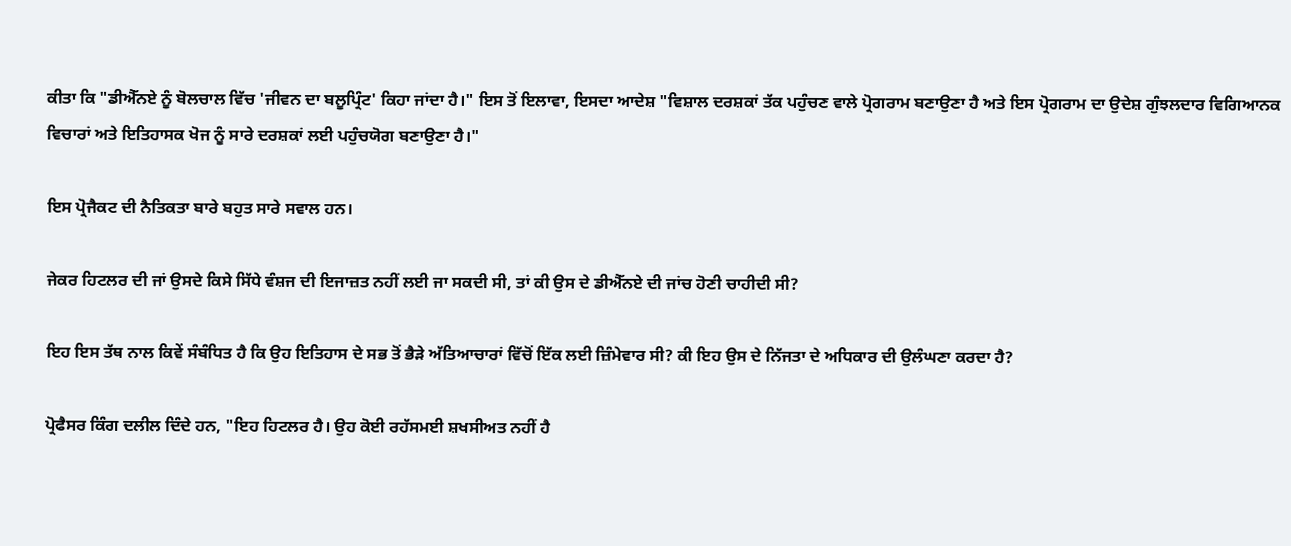ਕੀਤਾ ਕਿ "ਡੀਐੱਨਏ ਨੂੰ ਬੋਲਚਾਲ ਵਿੱਚ 'ਜੀਵਨ ਦਾ ਬਲੂਪ੍ਰਿੰਟ' ਕਿਹਾ ਜਾਂਦਾ ਹੈ।" ਇਸ ਤੋਂ ਇਲਾਵਾ, ਇਸਦਾ ਆਦੇਸ਼ "ਵਿਸ਼ਾਲ ਦਰਸ਼ਕਾਂ ਤੱਕ ਪਹੁੰਚਣ ਵਾਲੇ ਪ੍ਰੋਗਰਾਮ ਬਣਾਉਣਾ ਹੈ ਅਤੇ ਇਸ ਪ੍ਰੋਗਰਾਮ ਦਾ ਉਦੇਸ਼ ਗੁੰਝਲਦਾਰ ਵਿਗਿਆਨਕ ਵਿਚਾਰਾਂ ਅਤੇ ਇਤਿਹਾਸਕ ਖੋਜ ਨੂੰ ਸਾਰੇ ਦਰਸ਼ਕਾਂ ਲਈ ਪਹੁੰਚਯੋਗ ਬਣਾਉਣਾ ਹੈ।"

ਇਸ ਪ੍ਰੋਜੈਕਟ ਦੀ ਨੈਤਿਕਤਾ ਬਾਰੇ ਬਹੁਤ ਸਾਰੇ ਸਵਾਲ ਹਨ।

ਜੇਕਰ ਹਿਟਲਰ ਦੀ ਜਾਂ ਉਸਦੇ ਕਿਸੇ ਸਿੱਧੇ ਵੰਸ਼ਜ ਦੀ ਇਜਾਜ਼ਤ ਨਹੀਂ ਲਈ ਜਾ ਸਕਦੀ ਸੀ, ਤਾਂ ਕੀ ਉਸ ਦੇ ਡੀਐੱਨਏ ਦੀ ਜਾਂਚ ਹੋਣੀ ਚਾਹੀਦੀ ਸੀ?

ਇਹ ਇਸ ਤੱਥ ਨਾਲ ਕਿਵੇਂ ਸੰਬੰਧਿਤ ਹੈ ਕਿ ਉਹ ਇਤਿਹਾਸ ਦੇ ਸਭ ਤੋਂ ਭੈੜੇ ਅੱਤਿਆਚਾਰਾਂ ਵਿੱਚੋਂ ਇੱਕ ਲਈ ਜ਼ਿੰਮੇਵਾਰ ਸੀ? ਕੀ ਇਹ ਉਸ ਦੇ ਨਿੱਜਤਾ ਦੇ ਅਧਿਕਾਰ ਦੀ ਉਲੰਘਣਾ ਕਰਦਾ ਹੈ?

ਪ੍ਰੋਫੈਸਰ ਕਿੰਗ ਦਲੀਲ ਦਿੰਦੇ ਹਨ, "ਇਹ ਹਿਟਲਰ ਹੈ। ਉਹ ਕੋਈ ਰਹੱਸਮਈ ਸ਼ਖਸੀਅਤ ਨਹੀਂ ਹੈ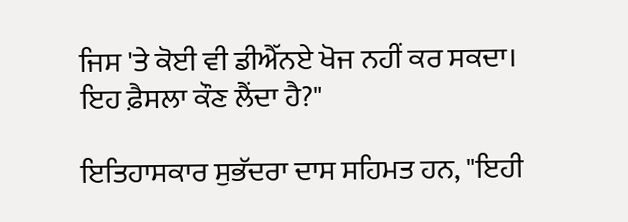ਜਿਸ 'ਤੇ ਕੋਈ ਵੀ ਡੀਐੱਨਏ ਖੋਜ ਨਹੀਂ ਕਰ ਸਕਦਾ। ਇਹ ਫ਼ੈਸਲਾ ਕੌਣ ਲੈਂਦਾ ਹੈ?"

ਇਤਿਹਾਸਕਾਰ ਸੁਭੱਦਰਾ ਦਾਸ ਸਹਿਮਤ ਹਨ, "ਇਹੀ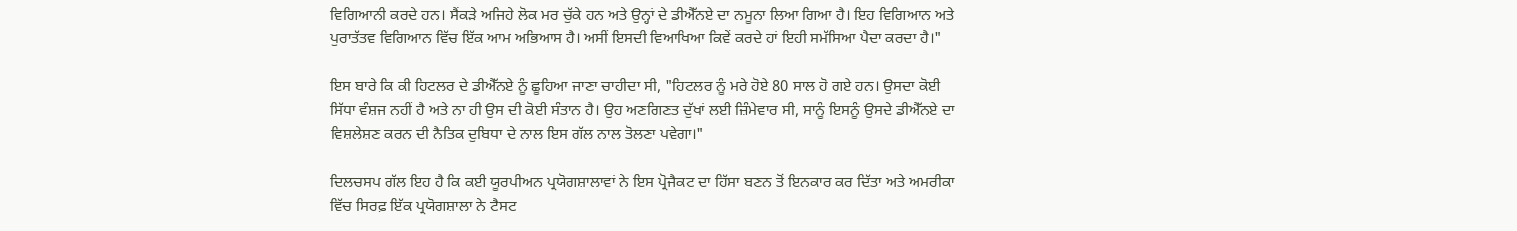ਵਿਗਿਆਨੀ ਕਰਦੇ ਹਨ। ਸੈਂਕੜੇ ਅਜਿਹੇ ਲੋਕ ਮਰ ਚੁੱਕੇ ਹਨ ਅਤੇ ਉਨ੍ਹਾਂ ਦੇ ਡੀਐੱਨਏ ਦਾ ਨਮੂਨਾ ਲਿਆ ਗਿਆ ਹੈ। ਇਹ ਵਿਗਿਆਨ ਅਤੇ ਪੁਰਾਤੱਤਵ ਵਿਗਿਆਨ ਵਿੱਚ ਇੱਕ ਆਮ ਅਭਿਆਸ ਹੈ। ਅਸੀਂ ਇਸਦੀ ਵਿਆਖਿਆ ਕਿਵੇਂ ਕਰਦੇ ਹਾਂ ਇਹੀ ਸਮੱਸਿਆ ਪੈਦਾ ਕਰਦਾ ਹੈ।"

ਇਸ ਬਾਰੇ ਕਿ ਕੀ ਹਿਟਲਰ ਦੇ ਡੀਐੱਨਏ ਨੂੰ ਛੂਹਿਆ ਜਾਣਾ ਚਾਹੀਦਾ ਸੀ, "ਹਿਟਲਰ ਨੂੰ ਮਰੇ ਹੋਏ 80 ਸਾਲ ਹੋ ਗਏ ਹਨ। ਉਸਦਾ ਕੋਈ ਸਿੱਧਾ ਵੰਸ਼ਜ ਨਹੀਂ ਹੈ ਅਤੇ ਨਾ ਹੀ ਉਸ ਦੀ ਕੋਈ ਸੰਤਾਨ ਹੈ। ਉਹ ਅਣਗਿਣਤ ਦੁੱਖਾਂ ਲਈ ਜ਼ਿੰਮੇਵਾਰ ਸੀ, ਸਾਨੂੰ ਇਸਨੂੰ ਉਸਦੇ ਡੀਐੱਨਏ ਦਾ ਵਿਸ਼ਲੇਸ਼ਣ ਕਰਨ ਦੀ ਨੈਤਿਕ ਦੁਬਿਧਾ ਦੇ ਨਾਲ ਇਸ ਗੱਲ ਨਾਲ ਤੋਲਣਾ ਪਵੇਗਾ।"

ਦਿਲਚਸਪ ਗੱਲ ਇਹ ਹੈ ਕਿ ਕਈ ਯੂਰਪੀਅਨ ਪ੍ਰਯੋਗਸ਼ਾਲਾਵਾਂ ਨੇ ਇਸ ਪ੍ਰੋਜੈਕਟ ਦਾ ਹਿੱਸਾ ਬਣਨ ਤੋਂ ਇਨਕਾਰ ਕਰ ਦਿੱਤਾ ਅਤੇ ਅਮਰੀਕਾ ਵਿੱਚ ਸਿਰਫ਼ ਇੱਕ ਪ੍ਰਯੋਗਸ਼ਾਲਾ ਨੇ ਟੈਸਟ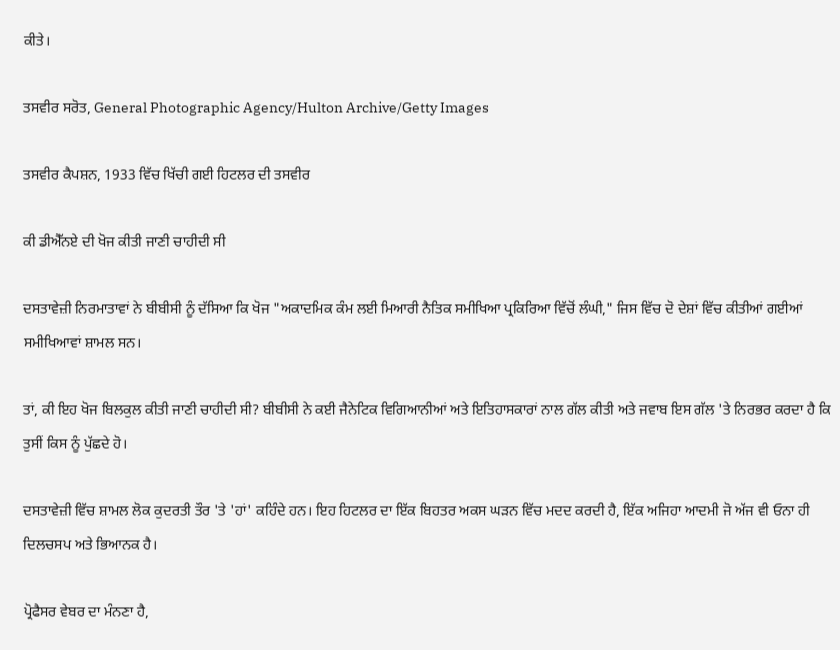ਕੀਤੇ।

ਤਸਵੀਰ ਸਰੋਤ, General Photographic Agency/Hulton Archive/Getty Images

ਤਸਵੀਰ ਕੈਪਸ਼ਨ, 1933 ਵਿੱਚ ਖਿੱਚੀ ਗਈ ਹਿਟਲਰ ਦੀ ਤਸਵੀਰ

ਕੀ ਡੀਐੱਨਏ ਦੀ ਖੋਜ ਕੀਤੀ ਜਾਣੀ ਚਾਹੀਦੀ ਸੀ

ਦਸਤਾਵੇਜ਼ੀ ਨਿਰਮਾਤਾਵਾਂ ਨੇ ਬੀਬੀਸੀ ਨੂੰ ਦੱਸਿਆ ਕਿ ਖੋਜ "ਅਕਾਦਮਿਕ ਕੰਮ ਲਈ ਮਿਆਰੀ ਨੈਤਿਕ ਸਮੀਖਿਆ ਪ੍ਰਕਿਰਿਆ ਵਿੱਚੋਂ ਲੰਘੀ," ਜਿਸ ਵਿੱਚ ਦੋ ਦੇਸ਼ਾਂ ਵਿੱਚ ਕੀਤੀਆਂ ਗਈਆਂ ਸਮੀਖਿਆਵਾਂ ਸ਼ਾਮਲ ਸਨ।

ਤਾਂ, ਕੀ ਇਹ ਖੋਜ ਬਿਲਕੁਲ ਕੀਤੀ ਜਾਣੀ ਚਾਹੀਦੀ ਸੀ? ਬੀਬੀਸੀ ਨੇ ਕਈ ਜੈਨੇਟਿਕ ਵਿਗਿਆਨੀਆਂ ਅਤੇ ਇਤਿਹਾਸਕਾਰਾਂ ਨਾਲ ਗੱਲ ਕੀਤੀ ਅਤੇ ਜਵਾਬ ਇਸ ਗੱਲ 'ਤੇ ਨਿਰਭਰ ਕਰਦਾ ਹੈ ਕਿ ਤੁਸੀਂ ਕਿਸ ਨੂੰ ਪੁੱਛਦੇ ਹੋ।

ਦਸਤਾਵੇਜ਼ੀ ਵਿੱਚ ਸ਼ਾਮਲ ਲੋਕ ਕੁਦਰਤੀ ਤੌਰ 'ਤੇ 'ਹਾਂ' ਕਹਿੰਦੇ ਹਨ। ਇਹ ਹਿਟਲਰ ਦਾ ਇੱਕ ਬਿਹਤਰ ਅਕਸ ਘੜਨ ਵਿੱਚ ਮਦਦ ਕਰਦੀ ਹੈ, ਇੱਕ ਅਜਿਹਾ ਆਦਮੀ ਜੋ ਅੱਜ ਵੀ ਓਨਾ ਹੀ ਦਿਲਚਸਪ ਅਤੇ ਭਿਆਨਕ ਹੈ।

ਪ੍ਰੋਫੈਸਰ ਵੇਬਰ ਦਾ ਮੰਨਣਾ ਹੈ,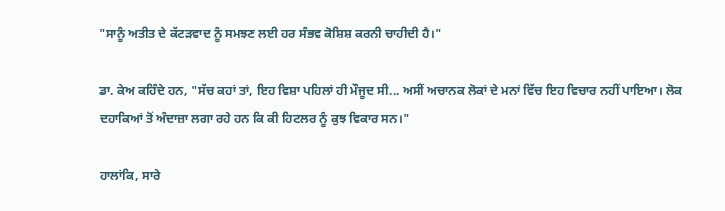"ਸਾਨੂੰ ਅਤੀਤ ਦੇ ਕੱਟੜਵਾਦ ਨੂੰ ਸਮਝਣ ਲਈ ਹਰ ਸੰਭਵ ਕੋਸ਼ਿਸ਼ ਕਰਨੀ ਚਾਹੀਦੀ ਹੈ।"

ਡਾ. ਕੇਅ ਕਹਿੰਦੇ ਹਨ, "ਸੱਚ ਕਹਾਂ ਤਾਂ, ਇਹ ਵਿਸ਼ਾ ਪਹਿਲਾਂ ਹੀ ਮੌਜੂਦ ਸੀ... ਅਸੀਂ ਅਚਾਨਕ ਲੋਕਾਂ ਦੇ ਮਨਾਂ ਵਿੱਚ ਇਹ ਵਿਚਾਰ ਨਹੀਂ ਪਾਇਆ। ਲੋਕ ਦਹਾਕਿਆਂ ਤੋਂ ਅੰਦਾਜ਼ਾ ਲਗਾ ਰਹੇ ਹਨ ਕਿ ਕੀ ਹਿਟਲਰ ਨੂੰ ਕੁਝ ਵਿਕਾਰ ਸਨ।"

ਹਾਲਾਂਕਿ, ਸਾਰੇ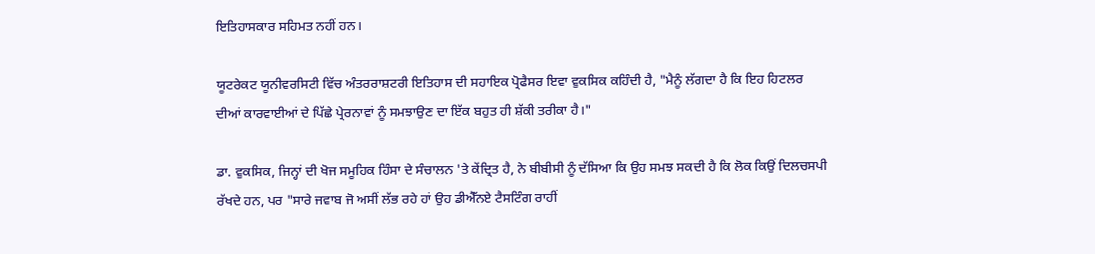ਇਤਿਹਾਸਕਾਰ ਸਹਿਮਤ ਨਹੀਂ ਹਨ।

ਯੂਟਰੇਕਟ ਯੂਨੀਵਰਸਿਟੀ ਵਿੱਚ ਅੰਤਰਰਾਸ਼ਟਰੀ ਇਤਿਹਾਸ ਦੀ ਸਹਾਇਕ ਪ੍ਰੋਫੈਸਰ ਇਵਾ ਵੁਕਸਿਕ ਕਹਿੰਦੀ ਹੈ, "ਮੈਨੂੰ ਲੱਗਦਾ ਹੈ ਕਿ ਇਹ ਹਿਟਲਰ ਦੀਆਂ ਕਾਰਵਾਈਆਂ ਦੇ ਪਿੱਛੇ ਪ੍ਰੇਰਨਾਵਾਂ ਨੂੰ ਸਮਝਾਉਣ ਦਾ ਇੱਕ ਬਹੁਤ ਹੀ ਸ਼ੱਕੀ ਤਰੀਕਾ ਹੈ।"

ਡਾ. ਵੁਕਸਿਕ, ਜਿਨ੍ਹਾਂ ਦੀ ਖੋਜ ਸਮੂਹਿਕ ਹਿੰਸਾ ਦੇ ਸੰਚਾਲਨ 'ਤੇ ਕੇਂਦ੍ਰਿਤ ਹੈ, ਨੇ ਬੀਬੀਸੀ ਨੂੰ ਦੱਸਿਆ ਕਿ ਉਹ ਸਮਝ ਸਕਦੀ ਹੈ ਕਿ ਲੋਕ ਕਿਉਂ ਦਿਲਚਸਪੀ ਰੱਖਦੇ ਹਨ, ਪਰ "ਸਾਰੇ ਜਵਾਬ ਜੋ ਅਸੀਂ ਲੱਭ ਰਹੇ ਹਾਂ ਉਹ ਡੀਐੱਨਏ ਟੈਸਟਿੰਗ ਰਾਹੀਂ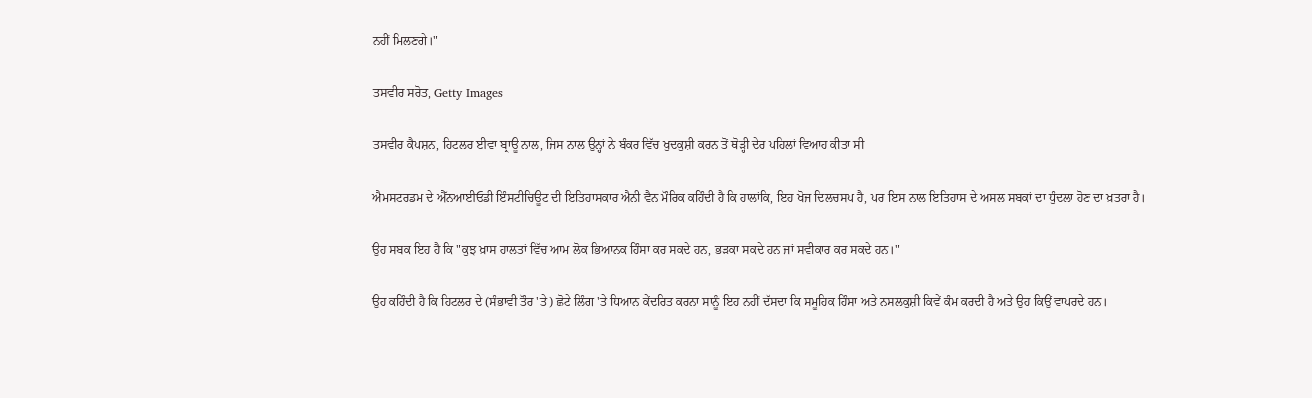ਨਹੀਂ ਮਿਲਣਗੇ।"

ਤਸਵੀਰ ਸਰੋਤ, Getty Images

ਤਸਵੀਰ ਕੈਪਸ਼ਨ, ਹਿਟਲਰ ਈਵਾ ਬ੍ਰਾਊ ਨਾਲ, ਜਿਸ ਨਾਲ ਉਨ੍ਹਾਂ ਨੇ ਬੰਕਰ ਵਿੱਚ ਖੁਦਕੁਸ਼ੀ ਕਰਨ ਤੋਂ ਥੋੜ੍ਹੀ ਦੇਰ ਪਹਿਲਾਂ ਵਿਆਹ ਕੀਤਾ ਸੀ

ਐਮਸਟਰਡਮ ਦੇ ਐੱਨਆਈਓਡੀ ਇੰਸਟੀਚਿਊਟ ਦੀ ਇਤਿਹਾਸਕਾਰ ਐਨੀ ਵੈਨ ਮੌਰਿਕ ਕਹਿੰਦੀ ਹੈ ਕਿ ਹਾਲਾਂਕਿ, ਇਹ ਖੋਜ ਦਿਲਚਸਪ ਹੈ, ਪਰ ਇਸ ਨਾਲ ਇਤਿਹਾਸ ਦੇ ਅਸਲ ਸਬਕਾਂ ਦਾ ਧੁੰਦਲਾ ਹੋਣ ਦਾ ਖ਼ਤਰਾ ਹੈ।

ਉਹ ਸਬਕ ਇਹ ਹੈ ਕਿ "ਕੁਝ ਖ਼ਾਸ ਹਾਲਤਾਂ ਵਿੱਚ ਆਮ ਲੋਕ ਭਿਆਨਕ ਹਿੰਸਾ ਕਰ ਸਕਦੇ ਹਨ, ਭੜਕਾ ਸਕਦੇ ਹਨ ਜਾਂ ਸਵੀਕਾਰ ਕਰ ਸਕਦੇ ਹਨ।"

ਉਹ ਕਹਿੰਦੀ ਹੈ ਕਿ ਹਿਟਲਰ ਦੇ (ਸੰਭਾਵੀ ਤੌਰ 'ਤੇ) ਛੋਟੇ ਲਿੰਗ 'ਤੇ ਧਿਆਨ ਕੇਂਦਰਿਤ ਕਰਨਾ ਸਾਨੂੰ ਇਹ ਨਹੀਂ ਦੱਸਦਾ ਕਿ ਸਮੂਹਿਕ ਹਿੰਸਾ ਅਤੇ ਨਸਲਕੁਸ਼ੀ ਕਿਵੇਂ ਕੰਮ ਕਰਦੀ ਹੈ ਅਤੇ ਉਹ ਕਿਉਂ ਵਾਪਰਦੇ ਹਨ।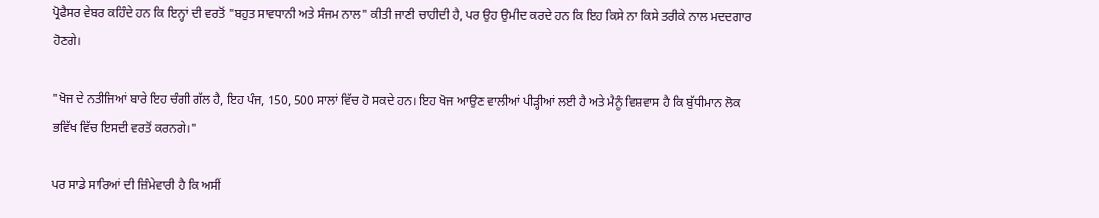ਪ੍ਰੋਫੈਸਰ ਵੇਬਰ ਕਹਿੰਦੇ ਹਨ ਕਿ ਇਨ੍ਹਾਂ ਦੀ ਵਰਤੋਂ "ਬਹੁਤ ਸਾਵਧਾਨੀ ਅਤੇ ਸੰਜਮ ਨਾਲ" ਕੀਤੀ ਜਾਣੀ ਚਾਹੀਦੀ ਹੈ, ਪਰ ਉਹ ਉਮੀਦ ਕਰਦੇ ਹਨ ਕਿ ਇਹ ਕਿਸੇ ਨਾ ਕਿਸੇ ਤਰੀਕੇ ਨਾਲ ਮਦਦਗਾਰ ਹੋਣਗੇ।

"ਖੋਜ ਦੇ ਨਤੀਜਿਆਂ ਬਾਰੇ ਇਹ ਚੰਗੀ ਗੱਲ ਹੈ, ਇਹ ਪੰਜ, 150, 500 ਸਾਲਾਂ ਵਿੱਚ ਹੋ ਸਕਦੇ ਹਨ। ਇਹ ਖੋਜ ਆਉਣ ਵਾਲੀਆਂ ਪੀੜ੍ਹੀਆਂ ਲਈ ਹੈ ਅਤੇ ਮੈਨੂੰ ਵਿਸ਼ਵਾਸ ਹੈ ਕਿ ਬੁੱਧੀਮਾਨ ਲੋਕ ਭਵਿੱਖ ਵਿੱਚ ਇਸਦੀ ਵਰਤੋਂ ਕਰਨਗੇ।"

ਪਰ ਸਾਡੇ ਸਾਰਿਆਂ ਦੀ ਜ਼ਿੰਮੇਵਾਰੀ ਹੈ ਕਿ ਅਸੀਂ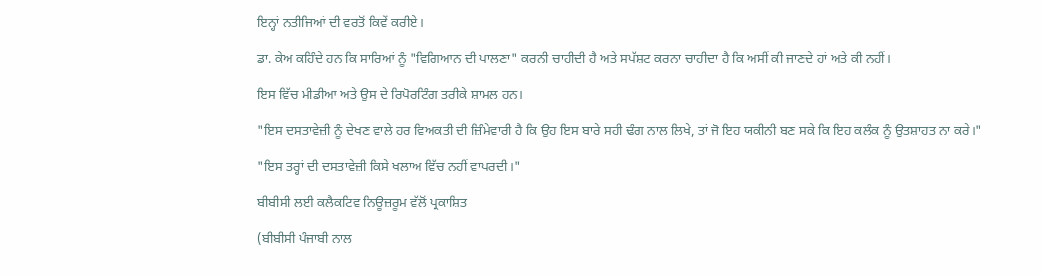ਇਨ੍ਹਾਂ ਨਤੀਜਿਆਂ ਦੀ ਵਰਤੋਂ ਕਿਵੇਂ ਕਰੀਏ।

ਡਾ. ਕੇਅ ਕਹਿੰਦੇ ਹਨ ਕਿ ਸਾਰਿਆਂ ਨੂੰ "ਵਿਗਿਆਨ ਦੀ ਪਾਲਣਾ" ਕਰਨੀ ਚਾਹੀਦੀ ਹੈ ਅਤੇ ਸਪੱਸ਼ਟ ਕਰਨਾ ਚਾਹੀਦਾ ਹੈ ਕਿ ਅਸੀਂ ਕੀ ਜਾਣਦੇ ਹਾਂ ਅਤੇ ਕੀ ਨਹੀਂ।

ਇਸ ਵਿੱਚ ਮੀਡੀਆ ਅਤੇ ਉਸ ਦੇ ਰਿਪੋਰਟਿੰਗ ਤਰੀਕੇ ਸ਼ਾਮਲ ਹਨ।

"ਇਸ ਦਸਤਾਵੇਜ਼ੀ ਨੂੰ ਦੇਖਣ ਵਾਲੇ ਹਰ ਵਿਅਕਤੀ ਦੀ ਜ਼ਿੰਮੇਵਾਰੀ ਹੈ ਕਿ ਉਹ ਇਸ ਬਾਰੇ ਸਹੀ ਢੰਗ ਨਾਲ ਲਿਖੇ, ਤਾਂ ਜੋ ਇਹ ਯਕੀਨੀ ਬਣ ਸਕੇ ਕਿ ਇਹ ਕਲੰਕ ਨੂੰ ਉਤਸ਼ਾਹਤ ਨਾ ਕਰੇ।"

"ਇਸ ਤਰ੍ਹਾਂ ਦੀ ਦਸਤਾਵੇਜ਼ੀ ਕਿਸੇ ਖਲਾਅ ਵਿੱਚ ਨਹੀਂ ਵਾਪਰਦੀ।"

ਬੀਬੀਸੀ ਲਈ ਕਲੈਕਟਿਵ ਨਿਊਜ਼ਰੂਮ ਵੱਲੋਂ ਪ੍ਰਕਾਸ਼ਿਤ

(ਬੀਬੀਸੀ ਪੰਜਾਬੀ ਨਾਲ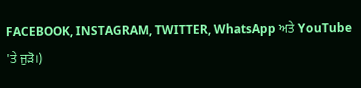FACEBOOK, INSTAGRAM, TWITTER, WhatsApp ਅਤੇ YouTube 'ਤੇ ਜੁੜੋ।)